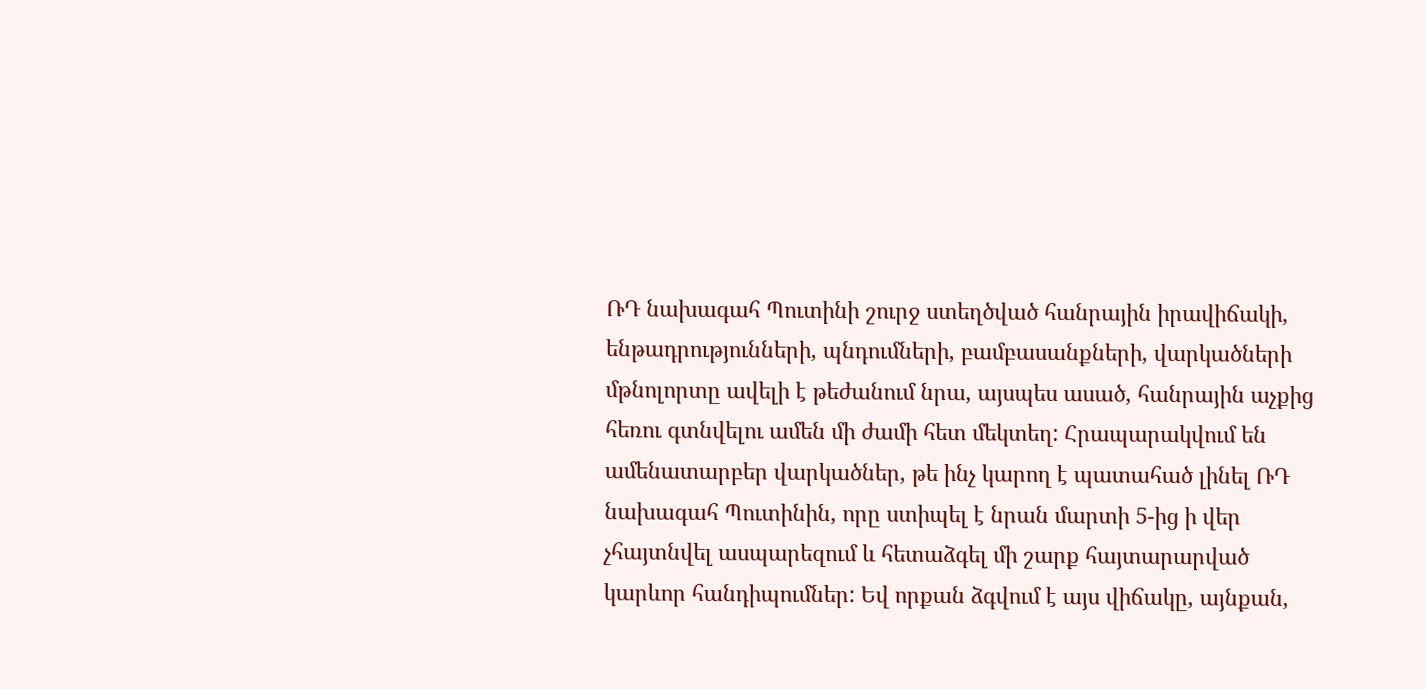ՌԴ նախագահ Պուտինի շուրջ ստեղծված հանրային իրավիճակի, ենթադրությունների, պնդումների, բամբասանքների, վարկածների մթնոլորտը ավելի է թեժանում նրա, այսպես ասած, հանրային աչքից հեռու գտնվելու ամեն մի ժամի հետ մեկտեղ: Հրապարակվում են ամենատարբեր վարկածներ, թե ինչ կարող է պատահած լինել ՌԴ նախագահ Պուտինին, որը ստիպել է նրան մարտի 5-ից ի վեր չհայտնվել ասպարեզում և հետաձգել մի շարք հայտարարված կարևոր հանդիպումներ: Եվ որքան ձգվում է այս վիճակը, այնքան,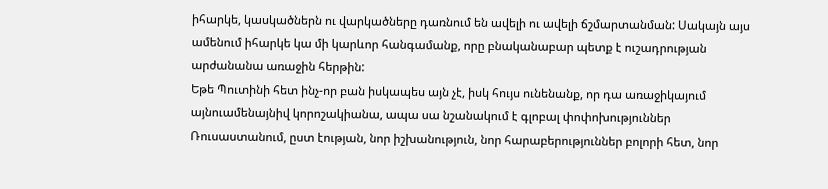իհարկե, կասկածներն ու վարկածները դառնում են ավելի ու ավելի ճշմարտանման: Սակայն այս ամենում իհարկե կա մի կարևոր հանգամանք, որը բնականաբար պետք է ուշադրության արժանանա առաջին հերթին:
Եթե Պուտինի հետ ինչ-որ բան իսկապես այն չէ, իսկ հույս ունենանք, որ դա առաջիկայում այնուամենայնիվ կորոշակիանա, ապա սա նշանակում է գլոբալ փոփոխություններ Ռուսաստանում, ըստ էության, նոր իշխանություն, նոր հարաբերություններ բոլորի հետ, նոր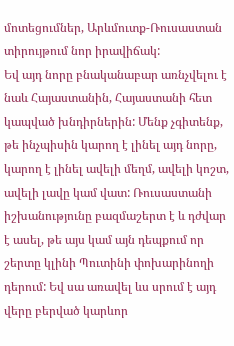մոտեցումներ, Արևմուտք-Ռուսաստան տիրույթում նոր իրավիճակ:
Եվ այդ նորը բնականաբար առնչվելու է նաև Հայաստանին, Հայաստանի հետ կապված խնդիրներին: Մենք չգիտենք, թե ինչպիսին կարող է լինել այդ նորը, կարող է լինել ավելի մեղմ, ավելի կոշտ, ավելի լավը կամ վատ: Ռուսաստանի իշխանությունը բազմաշերտ է և դժվար է ասել, թե այս կամ այն դեպքում որ շերտը կլինի Պուտինի փոխարինողի դերում: Եվ սա առավել ևս սրում է այդ վերը բերված կարևոր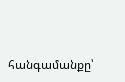հանգամանքը՝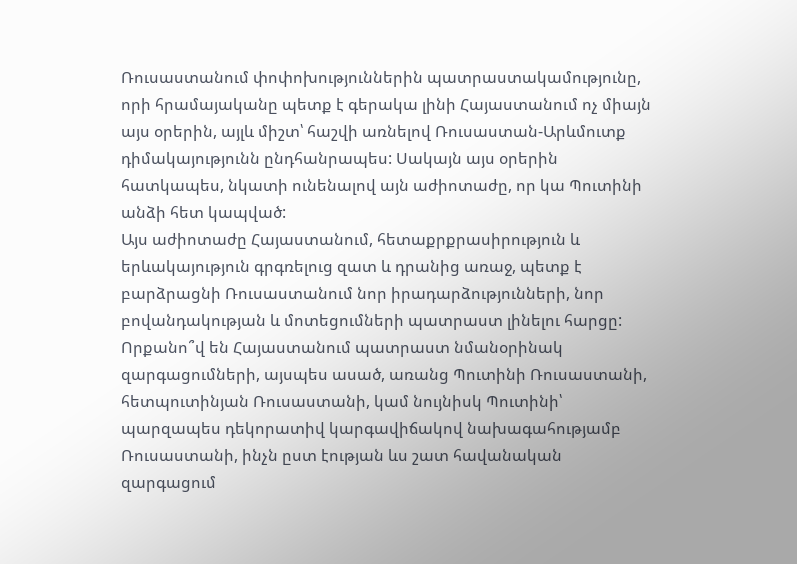Ռուսաստանում փոփոխություններին պատրաստակամությունը, որի հրամայականը պետք է գերակա լինի Հայաստանում ոչ միայն այս օրերին, այլև միշտ՝ հաշվի առնելով Ռուսաստան-Արևմուտք դիմակայությունն ընդհանրապես: Սակայն այս օրերին հատկապես, նկատի ունենալով այն աժիոտաժը, որ կա Պուտինի անձի հետ կապված:
Այս աժիոտաժը Հայաստանում, հետաքրքրասիրություն և երևակայություն գրգռելուց զատ և դրանից առաջ, պետք է բարձրացնի Ռուսաստանում նոր իրադարձությունների, նոր բովանդակության և մոտեցումների պատրաստ լինելու հարցը: Որքանո՞վ են Հայաստանում պատրաստ նմանօրինակ զարգացումների, այսպես ասած, առանց Պուտինի Ռուսաստանի, հետպուտինյան Ռուսաստանի, կամ նույնիսկ Պուտինի՝ պարզապես դեկորատիվ կարգավիճակով նախագահությամբ Ռուսաստանի, ինչն ըստ էության ևս շատ հավանական զարգացում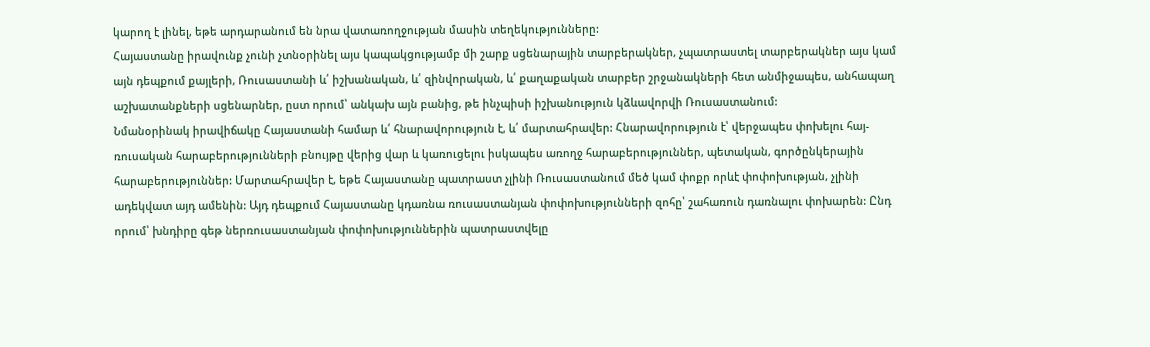կարող է լինել, եթե արդարանում են նրա վատառողջության մասին տեղեկությունները:
Հայաստանը իրավունք չունի չտնօրինել այս կապակցությամբ մի շարք սցենարային տարբերակներ, չպատրաստել տարբերակներ այս կամ այն դեպքում քայլերի, Ռուսաստանի և՛ իշխանական, և՛ զինվորական, և՛ քաղաքական տարբեր շրջանակների հետ անմիջապես, անհապաղ աշխատանքների սցենարներ, ըստ որում՝ անկախ այն բանից, թե ինչպիսի իշխանություն կձևավորվի Ռուսաստանում:
Նմանօրինակ իրավիճակը Հայաստանի համար և՛ հնարավորություն է, և՛ մարտահրավեր: Հնարավորություն է՝ վերջապես փոխելու հայ-ռուսական հարաբերությունների բնույթը վերից վար և կառուցելու իսկապես առողջ հարաբերություններ, պետական, գործընկերային հարաբերություններ: Մարտահրավեր է, եթե Հայաստանը պատրաստ չլինի Ռուսաստանում մեծ կամ փոքր որևէ փոփոխության, չլինի ադեկվատ այդ ամենին: Այդ դեպքում Հայաստանը կդառնա ռուսաստանյան փոփոխությունների զոհը՝ շահառուն դառնալու փոխարեն: Ընդ որում՝ խնդիրը գեթ ներռուսաստանյան փոփոխություններին պատրաստվելը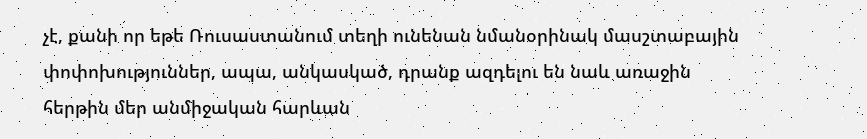չէ, քանի որ եթե Ռուսաստանում տեղի ունենան նմանօրինակ մասշտաբային փոփոխություններ, ապա, անկասկած, դրանք ազդելու են նաև առաջին հերթին մեր անմիջական հարևան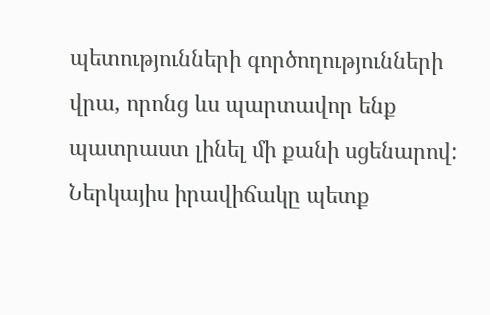պետությունների գործողությունների վրա, որոնց ևս պարտավոր ենք պատրաստ լինել մի քանի սցենարով:
Ներկայիս իրավիճակը պետք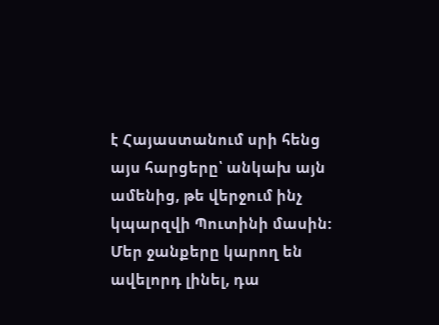է Հայաստանում սրի հենց այս հարցերը՝ անկախ այն ամենից, թե վերջում ինչ կպարզվի Պուտինի մասին: Մեր ջանքերը կարող են ավելորդ լինել, դա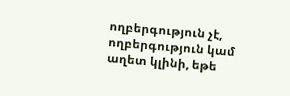ողբերգություն չէ, ողբերգություն կամ աղետ կլինի, եթե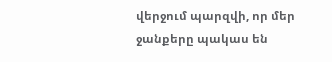վերջում պարզվի, որ մեր ջանքերը պակաս են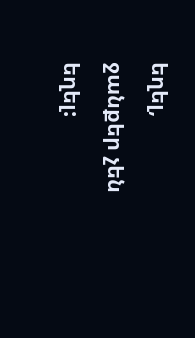եղել, ջանքեր չեն եղել: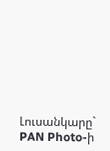Լուսանկարը` PAN Photo-ի